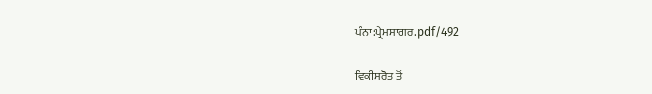ਪੰਨਾ:ਪ੍ਰੇਮਸਾਗਰ.pdf/492

ਵਿਕੀਸਰੋਤ ਤੋਂ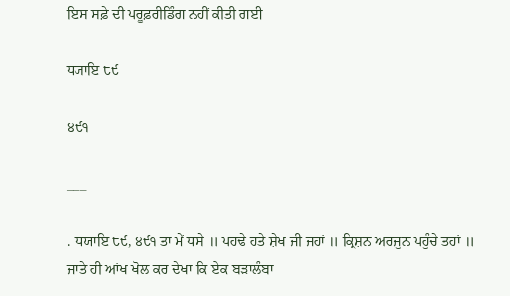ਇਸ ਸਫ਼ੇ ਦੀ ਪਰੂਫ਼ਰੀਡਿੰਗ ਨਹੀਂ ਕੀਤੀ ਗਈ

ਧ੍ਯਾਇ ੮੯

੪੯੧

___

. ਧਯਾਇ ੮੯, ੪੯੧ ਤਾ ਮੇਂ ਧਸੇ ॥ ਪਹਢੇ ਹਤੇ ਸ਼ੇਖ ਜੀ ਜਹਾਂ ॥ ਕ੍ਰਿਸ਼ਨ ਅਰਜੁਨ ਪਹੁੰਚੇ ਤਹਾਂ ॥ ਜਾਤੇ ਹੀ ਆਂਖ ਖੋਲ ਕਰ ਦੇਖਾ ਕਿ ਏਕ ਬੜਾਲੰਬਾ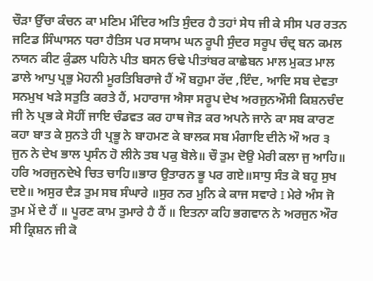ਚੌੜਾ ਉੱਚਾ ਕੰਚਨ ਕਾ ਮਣਿਮ ਮੰਦਿਰ ਅਤਿ ਸੁੰਦਰ ਹੈ ਤਹਾਂ ਸੇਧ ਜੀ ਕੇ ਸੀਸ ਪਰ ਰਤਨ ਜਟਿਡ ਸਿੰਘਾਸਨ ਧਰਾ ਹੈਤਿਸ ਪਰ ਸਯਾਮ ਘਨ ਰੂਪੀ ਸੁੰਦਰ ਸਰੂਪ ਚੰਦ੍ਰ ਬਨ ਕਮਲ ਨਯਨ ਕੀਟ ਕੁੰਡਲ ਪਹਿਨੇ ਪੀਤ ਬਸਨ ਓਢੇ ਪੀਤਾਂਬਰ ਕਾਛੇਬਨ ਮਾਲ ਮੁਕਤ ਮਾਲ ਡਾਲੇ ਆਪੁ ਪ੍ਰਭੁ ਮੋਹਨੀ ਮੂਰਤਿਬਿਰਾਜੇ ਹੈਂ ਔ ਬਹੁਮਾ ਰੱਦ ,ਇੰਦ, ਆਦਿ ਸਬ ਦੇਵਤਾ ਸਨਮੁਖ ਖੜੇ ਸਤੁਤਿ ਕਰਤੇ ਹੈਂ, ਮਹਾਰਾਜ ਐਸਾ ਸਰੂਪ ਦੇਖ ਅਰਜੁਨਔਸੀ ਕਿਸ਼ਨਚੰਦ ਜੀ ਨੇ ਪ੍ਰਭ ਕੇ ਸੋਹੀਂ ਜਾਇ ਚੰਡਵਤ ਕਰ ਹਾਥ ਜੋੜ ਕਰ ਅਪਨੇ ਜਾਨੇ ਕਾ ਸਬ ਕਾਰਣ ਕਹਾ ਬਾਤ ਕੇ ਸੁਨਤੇ ਹੀ ਪ੍ਰਭੂ ਨੇ ਬਾਹਮਣ ਕੇ ਬਾਲਕ ਸਬ ਮੰਗਾਇ ਦੀਨੇ ਔ ਅਰ ੩ ਜੁਨ ਨੇ ਦੇਖ ਭਾਲ ਪ੍ਰਸੰਨ ਹੋ ਲੀਨੇ ਤਬ ਪਕੁ ਬੋਲੇ॥ ਚੌ ਤੁਮ ਦੋਉ ਮੇਰੀ ਕਲਾ ਜੁ ਆਹਿ॥ ਹਰਿ ਅਰਜੁਨਦੇਖੇ ਚਿਤ ਚਾਹਿ॥ਭਾਰ ਉਤਾਰਨ ਭੂ ਪਰ ਗਏ॥ਸਾਧੁ ਸੰਤ ਕੋ ਬਹੁ ਸੁਖ ਦਏ॥ ਅਸੁਰ ਦੈੜ ਤੁਮ ਸਬ ਸੰਘਾਰੇ ॥ਸੁਰ ਨਰ ਮੁਨਿ ਕੇ ਕਾਜ ਸਵਾਰੇ I ਮੇਰੇ ਅੰਸ ਜੋ ਤੁਮ ਮੇਂ ਦੇ ਹੈਂ ॥ ਪੂਰਣ ਕਾਮ ਤੁਮਾਰੇ ਹੈ ਹੈਂ ॥ ਇਤਨਾ ਕਹਿ ਭਗਵਾਨ ਨੇ ਅਰਜੁਨ ਔਰ ਸੀ ਕ੍ਰਿਸ਼ਨ ਜੀ ਕੋ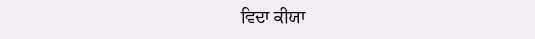ਵਿਦਾ ਕੀਯਾ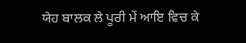ਯੇਹ ਬਾਲਕ ਲੇ ਪੂਰੀ ਮੇਂ ਆਇ ਵਿਚ ਕੇ